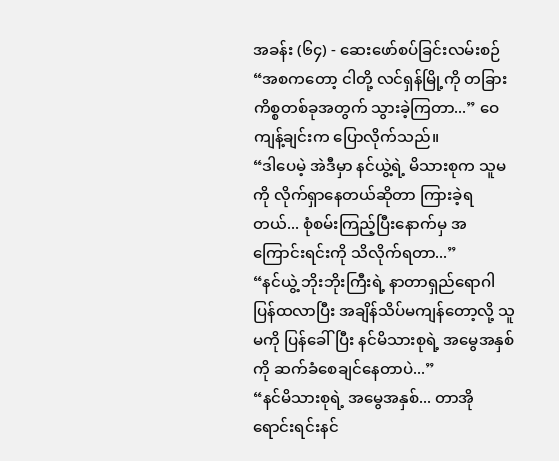အခန်း (၆၄) - ဆေးဖော်စပ်ခြင်းလမ်းစဉ်
“အစကတော့ ငါတို့ လင်ရှန်မြို့ကို တခြားကိစ္စတစ်ခုအတွက် သွားခဲ့ကြတာ...” ဝေကျန့်ချင်းက ပြောလိုက်သည်။
“ဒါပေမဲ့ အဲဒီမှာ နင်ယွဲ့ရဲ့ မိသားစုက သူမကို လိုက်ရှာနေတယ်ဆိုတာ ကြားခဲ့ရတယ်... စုံစမ်းကြည့်ပြီးနောက်မှ အကြောင်းရင်းကို သိလိုက်ရတာ...”
“နင်ယွဲ့ ဘိုးဘိုးကြီးရဲ့ နာတာရှည်ရောဂါ ပြန်ထလာပြီး အချိန်သိပ်မကျန်တော့လို့ သူမကို ပြန်ခေါ်ပြီး နင်မိသားစုရဲ့ အမွေအနှစ်ကို ဆက်ခံစေချင်နေတာပဲ...”
“နင်မိသားစုရဲ့ အမွေအနှစ်... တာအိုရောင်းရင်းနင်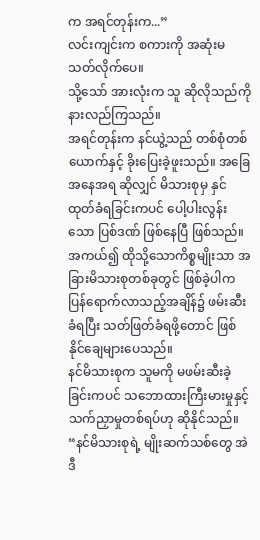က အရင်တုန်းက...”
လင်းကျင်းက စကားကို အဆုံးမသတ်လိုက်ပေ။
သို့သော် အားလုံးက သူ ဆိုလိုသည်ကို နားလည်ကြသည်။
အရင်တုန်းက နင်ယွဲ့သည် တစ်စုံတစ်ယောက်နှင့် ခိုးပြေးခဲ့ဖူးသည်။ အခြေအနေအရ ဆိုလျှင် မိသားစုမှ နှင်ထုတ်ခံရခြင်းကပင် ပေါ့ပါးလွန်းသော ပြစ်ဒဏ် ဖြစ်နေပြီ ဖြစ်သည်။
အကယ်၍ ထိုသို့သောကိစ္စမျိုးသာ အခြားမိသားစုတစ်ခုတွင် ဖြစ်ခဲ့ပါက ပြန်ရောက်လာသည့်အချိန်၌ ဖမ်းဆီးခံရပြီး သတ်ဖြတ်ခံရဖို့တောင် ဖြစ်နိုင်ချေများပေသည်။
နင်မိသားစုက သူမကို မဖမ်းဆီးခဲ့ခြင်းကပင် သဘောထားကြီးမားမှုနှင့် သက်ညှာမှုတစ်ရပ်ဟု ဆိုနိုင်သည်။
“နင်မိသားစုရဲ့ မျိုးဆက်သစ်တွေ အဲဒီ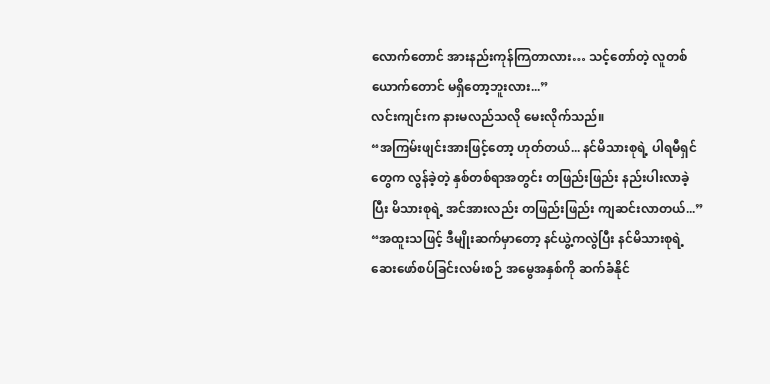လောက်တောင် အားနည်းကုန်ကြတာလား… သင့်တော်တဲ့ လူတစ်ယောက်တောင် မရှိတော့ဘူးလား...”
လင်းကျင်းက နားမလည်သလို မေးလိုက်သည်။
“အကြမ်းဖျင်းအားဖြင့်တော့ ဟုတ်တယ်... နင်မိသားစုရဲ့ ပါရမီရှင်တွေက လွန်ခဲ့တဲ့ နှစ်တစ်ရာအတွင်း တဖြည်းဖြည်း နည်းပါးလာခဲ့ပြီး မိသားစုရဲ့ အင်အားလည်း တဖြည်းဖြည်း ကျဆင်းလာတယ်...”
“အထူးသဖြင့် ဒီမျိုးဆက်မှာတော့ နင်ယွဲ့ကလွဲပြီး နင်မိသားစုရဲ့ ဆေးဖော်စပ်ခြင်းလမ်းစဉ် အမွေအနှစ်ကို ဆက်ခံနိုင်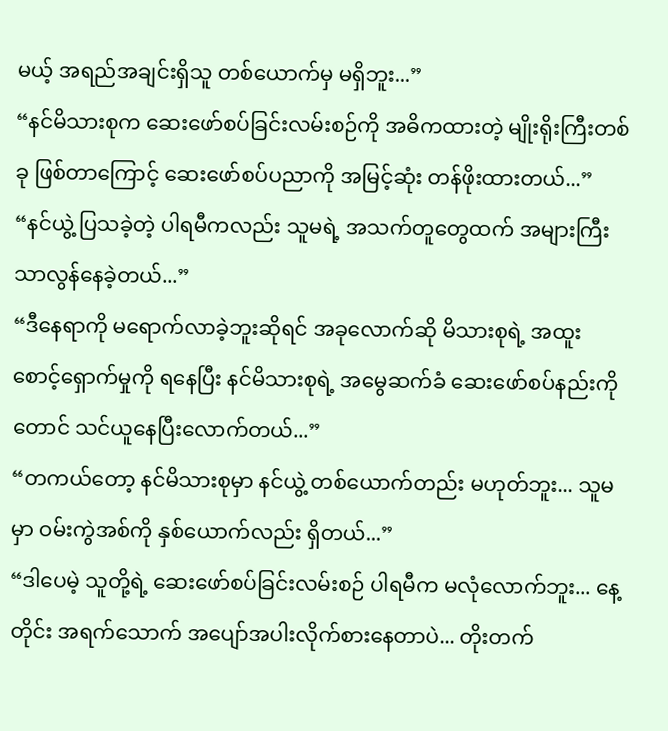မယ့် အရည်အချင်းရှိသူ တစ်ယောက်မှ မရှိဘူး...”
“နင်မိသားစုက ဆေးဖော်စပ်ခြင်းလမ်းစဉ်ကို အဓိကထားတဲ့ မျိုးရိုးကြီးတစ်ခု ဖြစ်တာကြောင့် ဆေးဖော်စပ်ပညာကို အမြင့်ဆုံး တန်ဖိုးထားတယ်...”
“နင်ယွဲ့ ပြသခဲ့တဲ့ ပါရမီကလည်း သူမရဲ့ အသက်တူတွေထက် အများကြီး သာလွန်နေခဲ့တယ်...”
“ဒီနေရာကို မရောက်လာခဲ့ဘူးဆိုရင် အခုလောက်ဆို မိသားစုရဲ့ အထူးစောင့်ရှောက်မှုကို ရနေပြီး နင်မိသားစုရဲ့ အမွေဆက်ခံ ဆေးဖော်စပ်နည်းကိုတောင် သင်ယူနေပြီးလောက်တယ်...”
“တကယ်တော့ နင်မိသားစုမှာ နင်ယွဲ့ တစ်ယောက်တည်း မဟုတ်ဘူး... သူမမှာ ဝမ်းကွဲအစ်ကို နှစ်ယောက်လည်း ရှိတယ်...”
“ဒါပေမဲ့ သူတို့ရဲ့ ဆေးဖော်စပ်ခြင်းလမ်းစဉ် ပါရမီက မလုံလောက်ဘူး... နေ့တိုင်း အရက်သောက် အပျော်အပါးလိုက်စားနေတာပဲ... တိုးတက်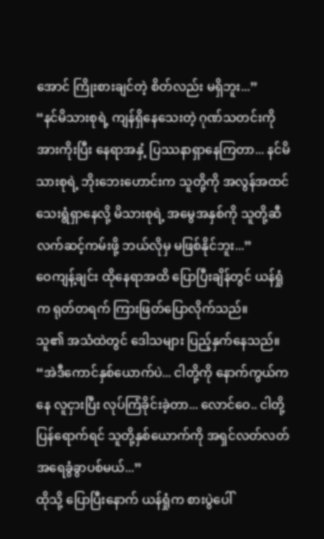အောင် ကြိုးစားချင်တဲ့ စိတ်လည်း မရှိဘူး...”
“နင်မိသားစုရဲ့ ကျန်ရှိနေသေးတဲ့ ဂုဏ်သတင်းကို အားကိုးပြီး နေရာအနှံ့ ပြဿနာရှာနေကြတာ... နင်မိသားစုရဲ့ ဘိုးဘေးဟောင်းက သူတို့ကို အလွန်အထင်သေးရွံရှာနေလို့ မိသားစုရဲ့ အမွေအနှစ်ကို သူတို့ဆီ လက်ဆင့်ကမ်းဖို့ ဘယ်လိုမှ မဖြစ်နိုင်ဘူး...”
ဝေကျန့်ချင်း ထိုနေရာအထိ ပြောပြီးချိန်တွင် ယန်ရှုံက ရုတ်တရက် ကြားဖြတ်ပြောလိုက်သည်။
သူ၏ အသံထဲတွင် ဒေါသများ ပြည့်နှက်နေသည်။
“အဲဒီကောင်နှစ်ယောက်ပဲ... ငါတို့ကို နောက်ကွယ်ကနေ လူငှားပြီး လုပ်ကြံခိုင်းခဲ့တာ... လောင်ဝေ.. ငါတို့ ပြန်ရောက်ရင် သူတို့နှစ်ယောက်ကို အရှင်လတ်လတ် အရေခွံခွာပစ်မယ်...”
ထိုသို့ ပြောပြီးနောက် ယန်ရှုံက စားပွဲပေါ်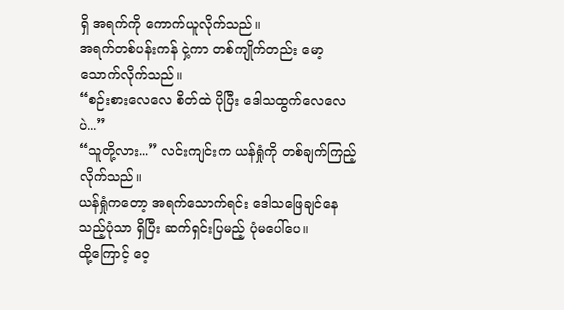ရှိ အရက်ကို ကောက်ယူလိုက်သည်။
အရက်တစ်ပန်းကန် ငှဲ့ကာ တစ်ကျိုက်တည်း မော့သောက်လိုက်သည်။
“စဉ်းစားလေလေ စိတ်ထဲ ပိုပြီး ဒေါသထွက်လေလေပဲ...”
“သူတို့လား...” လင်းကျင်းက ယန်ရှုံကို တစ်ချက်ကြည့်လိုက်သည်။
ယန်ရှုံကတော့ အရက်သောက်ရင်း ဒေါသဖြေချင်နေသည့်ပုံသာ ရှိပြီး ဆက်ရှင်းပြမည့် ပုံမပေါ်ပေ။
ထို့ကြောင့် ဝေ့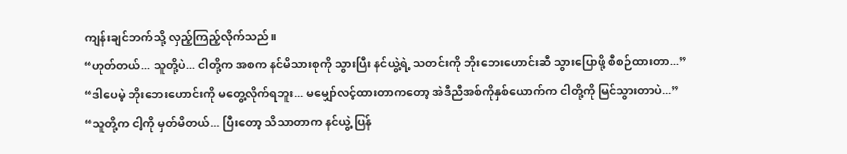ကျန်းချင်ဘက်သို့ လှည့်ကြည့်လိုက်သည်။
“ဟုတ်တယ်... သူတို့ပဲ... ငါတို့က အစက နင်မိသားစုကို သွားပြီး နင်ယွဲ့ရဲ့ သတင်းကို ဘိုးဘေးဟောင်းဆီ သွားပြောဖို့ စီစဉ်ထားတာ...”
“ဒါပေမဲ့ ဘိုးဘေးဟောင်းကို မတွေ့လိုက်ရဘူး... မမျှော်လင့်ထားတာကတော့ အဲဒီညီအစ်ကိုနှစ်ယောက်က ငါတို့ကို မြင်သွားတာပဲ...”
“သူတို့က ငါ့ကို မှတ်မိတယ်... ပြီးတော့ သိသာတာက နင်ယွဲ့ ပြန်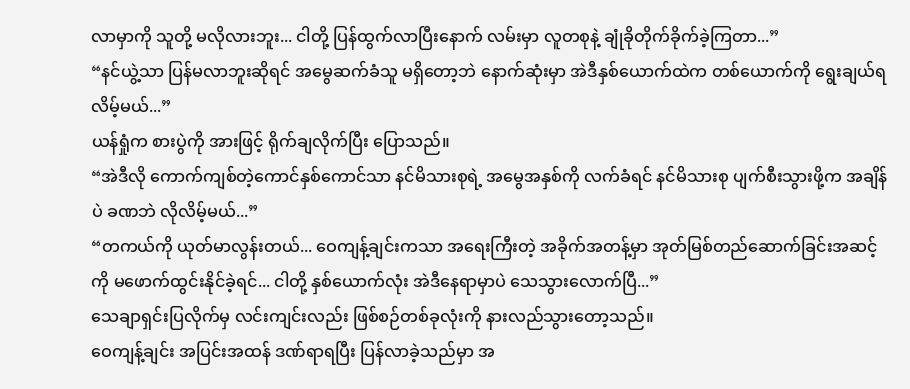လာမှာကို သူတို့ မလိုလားဘူး... ငါတို့ ပြန်ထွက်လာပြီးနောက် လမ်းမှာ လူတစုနဲ့ ချုံခိုတိုက်ခိုက်ခဲ့ကြတာ...”
“နင်ယွဲ့သာ ပြန်မလာဘူးဆိုရင် အမွေဆက်ခံသူ မရှိတော့ဘဲ နောက်ဆုံးမှာ အဲဒီနှစ်ယောက်ထဲက တစ်ယောက်ကို ရွေးချယ်ရလိမ့်မယ်...”
ယန်ရှုံက စားပွဲကို အားဖြင့် ရိုက်ချလိုက်ပြီး ပြောသည်။
“အဲဒီလို ကောက်ကျစ်တဲ့ကောင်နှစ်ကောင်သာ နင်မိသားစုရဲ့ အမွေအနှစ်ကို လက်ခံရင် နင်မိသားစု ပျက်စီးသွားဖို့က အချိန်ပဲ ခဏဘဲ လိုလိမ့်မယ်...”
“တကယ်ကို ယုတ်မာလွန်းတယ်... ဝေကျန့်ချင်းကသာ အရေးကြီးတဲ့ အခိုက်အတန့်မှာ အုတ်မြစ်တည်ဆောက်ခြင်းအဆင့်ကို မဖောက်ထွင်းနိုင်ခဲ့ရင်... ငါတို့ နှစ်ယောက်လုံး အဲဒီနေရာမှာပဲ သေသွားလောက်ပြီ...”
သေချာရှင်းပြလိုက်မှ လင်းကျင်းလည်း ဖြစ်စဉ်တစ်ခုလုံးကို နားလည်သွားတော့သည်။
ဝေကျန့်ချင်း အပြင်းအထန် ဒဏ်ရာရပြီး ပြန်လာခဲ့သည်မှာ အ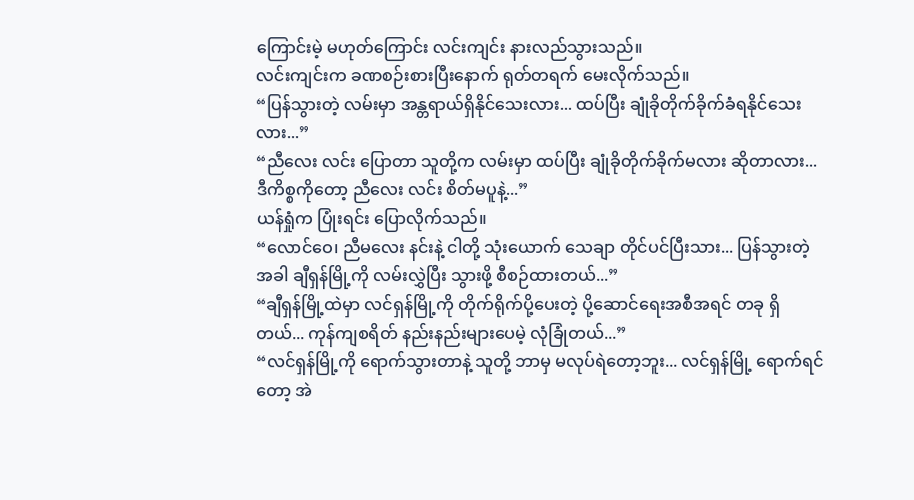ကြောင်းမဲ့ မဟုတ်ကြောင်း လင်းကျင်း နားလည်သွားသည်။
လင်းကျင်းက ခဏစဉ်းစားပြီးနောက် ရုတ်တရက် မေးလိုက်သည်။
“ပြန်သွားတဲ့ လမ်းမှာ အန္တရာယ်ရှိနိုင်သေးလား... ထပ်ပြီး ချုံခိုတိုက်ခိုက်ခံရနိုင်သေးလား...”
“ညီလေး လင်း ပြောတာ သူတို့က လမ်းမှာ ထပ်ပြီး ချုံခိုတိုက်ခိုက်မလား ဆိုတာလား... ဒီကိစ္စကိုတော့ ညီလေး လင်း စိတ်မပူနဲ့...”
ယန်ရှုံက ပြုံးရင်း ပြောလိုက်သည်။
“လောင်ဝေ၊ ညီမလေး နင်းနဲ့ ငါတို့ သုံးယောက် သေချာ တိုင်ပင်ပြီးသား... ပြန်သွားတဲ့အခါ ချီရှန်မြို့ကို လမ်းလွှဲပြီး သွားဖို့ စီစဉ်ထားတယ်...”
“ချီရှန်မြို့ထဲမှာ လင်ရှန်မြို့ကို တိုက်ရိုက်ပို့ပေးတဲ့ ပို့ဆောင်ရေးအစီအရင် တခု ရှိတယ်... ကုန်ကျစရိတ် နည်းနည်းများပေမဲ့ လုံခြုံတယ်...”
“လင်ရှန်မြို့ကို ရောက်သွားတာနဲ့ သူတို့ ဘာမှ မလုပ်ရဲတော့ဘူး... လင်ရှန်မြို့ ရောက်ရင်တော့ အဲ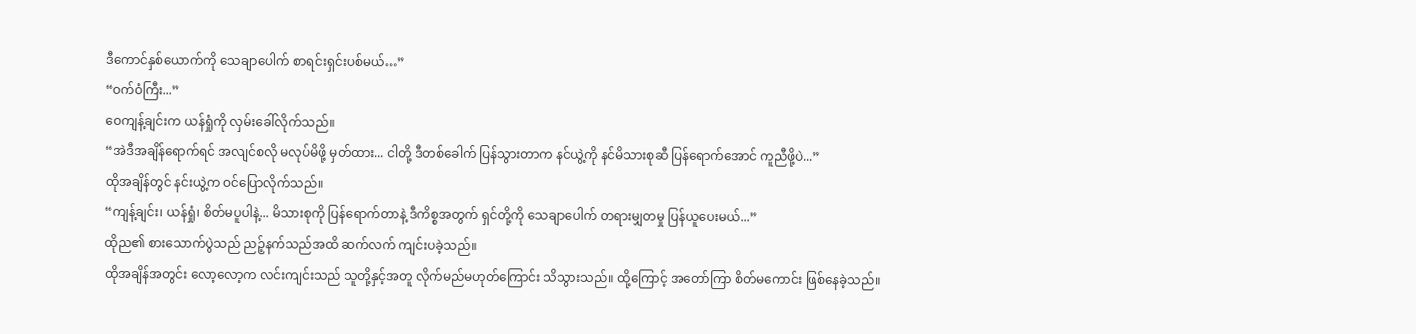ဒီကောင်နှစ်ယောက်ကို သေချာပေါက် စာရင်းရှင်းပစ်မယ်…”
“ဝက်ဝံကြီး...”
ဝေကျန့်ချင်းက ယန်ရှုံကို လှမ်းခေါ်လိုက်သည်။
“အဲဒီအချိန်ရောက်ရင် အလျင်စလို မလုပ်မိဖို့ မှတ်ထား... ငါတို့ ဒီတစ်ခေါက် ပြန်သွားတာက နင်ယွဲ့ကို နင်မိသားစုဆီ ပြန်ရောက်အောင် ကူညီဖို့ပဲ...”
ထိုအချိန်တွင် နင်းယွဲ့က ဝင်ပြောလိုက်သည်။
“ကျန့်ချင်း၊ ယန်ရှုံ၊ စိတ်မပူပါနဲ့... မိသားစုကို ပြန်ရောက်တာနဲ့ ဒီကိစ္စအတွက် ရှင်တို့ကို သေချာပေါက် တရားမျှတမှု ပြန်ယူပေးမယ်...”
ထိုည၏ စားသောက်ပွဲသည် ညဉ့်နက်သည်အထိ ဆက်လက် ကျင်းပခဲ့သည်။
ထိုအချိန်အတွင်း လော့လော့က လင်းကျင်းသည် သူတို့နှင့်အတူ လိုက်မည်မဟုတ်ကြောင်း သိသွားသည်။ ထို့ကြောင့် အတော်ကြာ စိတ်မကောင်း ဖြစ်နေခဲ့သည်။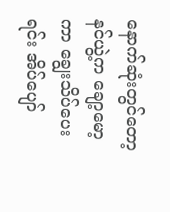နောက်ဆုံးတွင်တော့ နင်ယွဲ့က ချော့မော့ကာ ချွေးသိပ်ပေးရင်း အိပ်ပျော်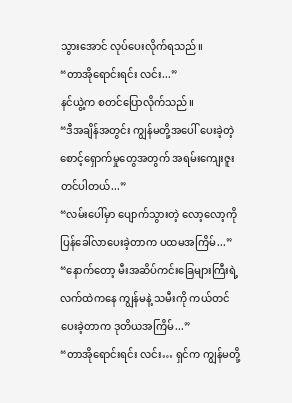သွားအောင် လုပ်ပေးလိုက်ရသည်။
“တာအိုရောင်းရင်း လင်း...”
နင်ယွဲ့က စတင်ပြောလိုက်သည်။
“ဒီအချိန်အတွင်း ကျွန်မတို့အပေါ် ပေးခဲ့တဲ့ စောင့်ရှောက်မှုတွေအတွက် အရမ်းကျေးဇူးတင်ပါတယ်...”
“လမ်းပေါ်မှာ ပျောက်သွားတဲ့ လော့လော့ကို ပြန်ခေါ်လာပေးခဲ့တာက ပထမအကြိမ်...”
“နောက်တော့ မီးအဆိပ်ကင်းခြေများကြီးရဲ့ လက်ထဲကနေ ကျွန်မနဲ့ သမီးကို ကယ်တင်ပေးခဲ့တာက ဒုတိယအကြိမ်...”
“တာအိုရောင်းရင်း လင်း… ရှင်က ကျွန်မတို့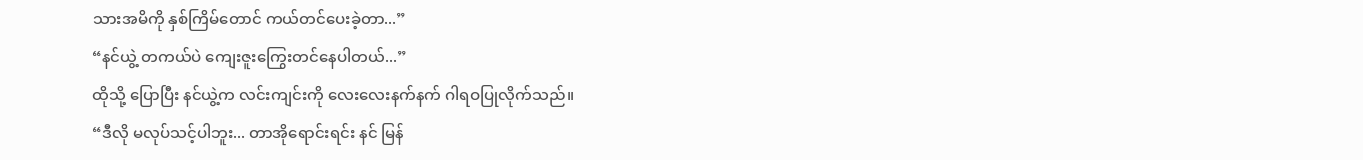သားအမိကို နှစ်ကြိမ်တောင် ကယ်တင်ပေးခဲ့တာ...”
“နင်ယွဲ့ တကယ်ပဲ ကျေးဇူးကြွေးတင်နေပါတယ်...”
ထိုသို့ ပြောပြီး နင်ယွဲ့က လင်းကျင်းကို လေးလေးနက်နက် ဂါရဝပြုလိုက်သည်။
“ဒီလို မလုပ်သင့်ပါဘူး... တာအိုရောင်းရင်း နင် မြန်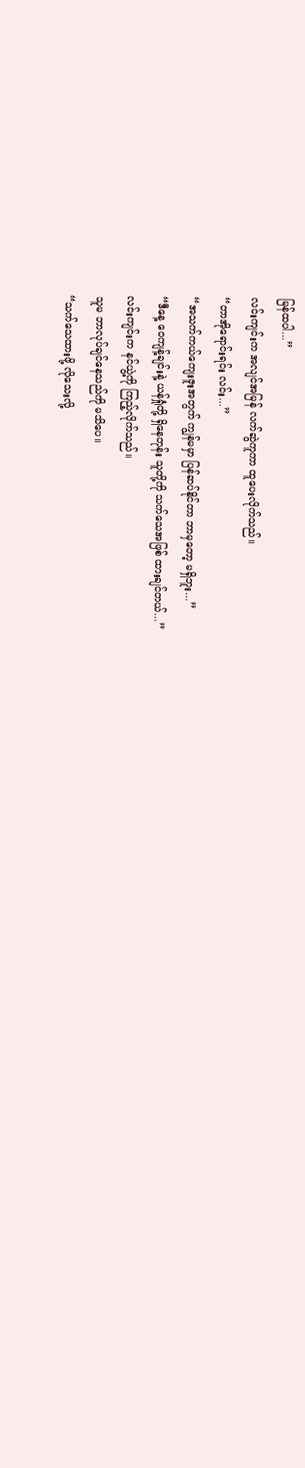မြန်ထပါ...”
လင်းကျင်းက အလျင်အမြန် လက်ဆွဲကူကာ ထူပေးလိုက်သည်။
“တာအိုရောင်းရင်း လင်း...”
“အသက်ကယ်ကျေးဇူးအတွက် ကျွန်မမှာ ပြန်ဆပ်နိုင်တာ ဘာမှတော့ မရှိဘူး...”
“ဒီနေ့ ဝေကျန့်ချင်းနဲ့ ယန်ရှုံတို့ ရှိနေတုန်း သူတို့ကို သက်သေအဖြစ် ထားချင်တယ်...”
လင်းကျင်းက နင်ယွဲ့ကို ကြည့်လိုက်သည်။
သူမ ဘာလုပ်ချင်နေသည်ကို မသိပေ။
“သက်သေထားဖို့ လိုသေးလို့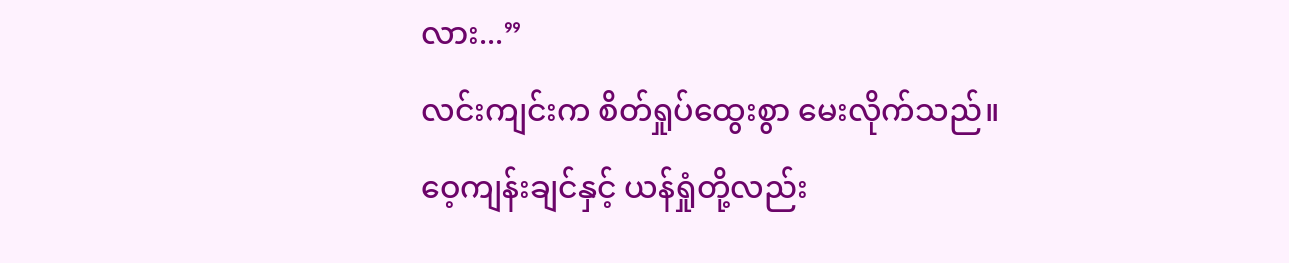လား...”
လင်းကျင်းက စိတ်ရှုပ်ထွေးစွာ မေးလိုက်သည်။
ဝေ့ကျန်းချင်နှင့် ယန်ရှုံတို့လည်း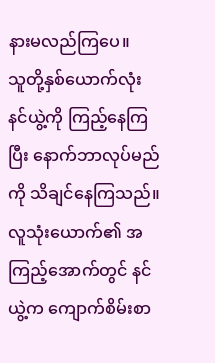နားမလည်ကြပေ။
သူတို့နှစ်ယောက်လုံး နင်ယွဲ့ကို ကြည့်နေကြပြီး နောက်ဘာလုပ်မည်ကို သိချင်နေကြသည်။
လူသုံးယောက်၏ အကြည့်အောက်တွင် နင်ယွဲ့က ကျောက်စိမ်းစာ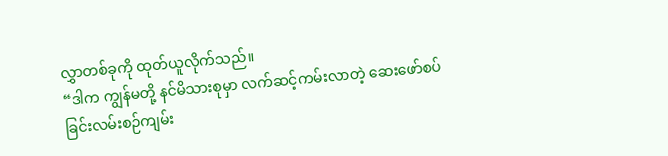လွှာတစ်ခုကို ထုတ်ယူလိုက်သည်။
“ဒါက ကျွန်မတို့ နင်မိသားစုမှာ လက်ဆင့်ကမ်းလာတဲ့ ဆေးဖော်စပ်ခြင်းလမ်းစဉ်ကျမ်း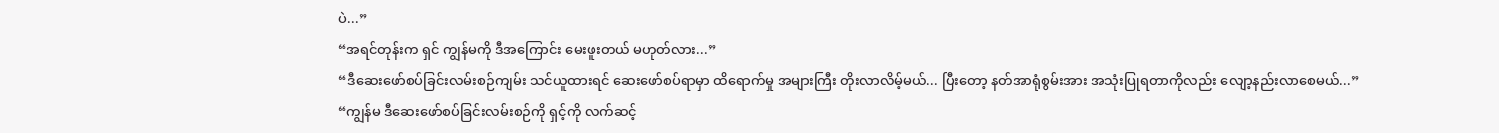ပဲ...”
“အရင်တုန်းက ရှင် ကျွန်မကို ဒီအကြောင်း မေးဖူးတယ် မဟုတ်လား...”
“ဒီဆေးဖော်စပ်ခြင်းလမ်းစဉ်ကျမ်း သင်ယူထားရင် ဆေးဖော်စပ်ရာမှာ ထိရောက်မှု အများကြီး တိုးလာလိမ့်မယ်... ပြီးတော့ နတ်အာရုံစွမ်းအား အသုံးပြုရတာကိုလည်း လျော့နည်းလာစေမယ်...”
“ကျွန်မ ဒီဆေးဖော်စပ်ခြင်းလမ်းစဉ်ကို ရှင့်ကို လက်ဆင့်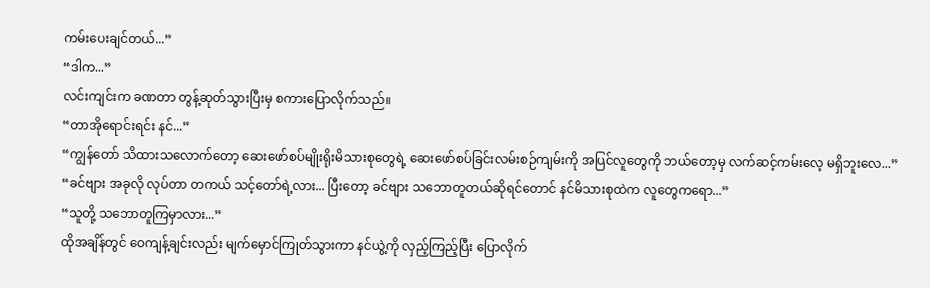ကမ်းပေးချင်တယ်...”
“ဒါက...”
လင်းကျင်းက ခဏတာ တွန့်ဆုတ်သွားပြီးမှ စကားပြောလိုက်သည်။
“တာအိုရောင်းရင်း နင်...”
“ကျွန်တော် သိထားသလောက်တော့ ဆေးဖော်စပ်မျိုးရိုးမိသားစုတွေရဲ့ ဆေးဖော်စပ်ခြင်းလမ်းစဉ်ကျမ်းကို အပြင်လူတွေကို ဘယ်တော့မှ လက်ဆင့်ကမ်းလေ့ မရှိဘူးလေ...”
“ခင်ဗျား အခုလို လုပ်တာ တကယ် သင့်တော်ရဲ့လား... ပြီးတော့ ခင်ဗျား သဘောတူတယ်ဆိုရင်တောင် နင်မိသားစုထဲက လူတွေကရော...”
“သူတို့ သဘောတူကြမှာလား...”
ထိုအချိန်တွင် ဝေကျန့်ချင်းလည်း မျက်မှောင်ကြုတ်သွားကာ နင်ယွဲ့ကို လှည့်ကြည့်ပြီး ပြောလိုက်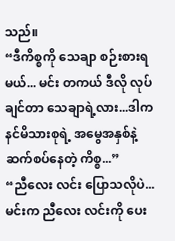သည်။
“ဒီကိစ္စကို သေချာ စဉ်းစားရမယ်... မင်း တကယ် ဒီလို လုပ်ချင်တာ သေချာရဲ့လား...ဒါက နင်မိသားစုရဲ့ အမွေအနှစ်နဲ့ ဆက်စပ်နေတဲ့ ကိစ္စ...”
“ညီလေး လင်း ပြောသလိုပဲ... မင်းက ညီလေး လင်းကို ပေး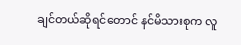ချင်တယ်ဆိုရင်တောင် နင်မိသားစုက လူ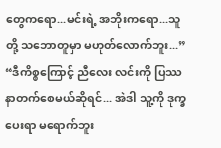တွေကရော...မင်းရဲ့ အဘိုးကရော...သူတို့ သဘောတူမှာ မဟုတ်လောက်ဘူး...”
“ဒီကိစ္စကြောင့် ညီလေး လင်းကို ပြဿနာတက်စေမယ်ဆိုရင်... အဲဒါ သူ့ကို ဒုက္ခပေးရာ မရောက်ဘူး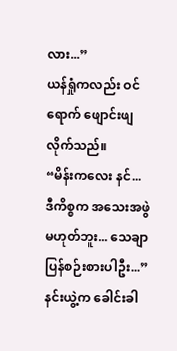လား...”
ယန်ရှုံကလည်း ဝင်ရောက် ဖျောင်းဖျလိုက်သည်။
“မိန်းကလေး နင်... ဒီကိစ္စက အသေးအဖွဲ မဟုတ်ဘူး... သေချာ ပြန်စဉ်းစားပါဦး...”
နင်းယွဲ့က ခေါင်းခါ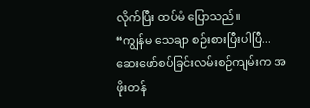လိုက်ပြီး ထပ်မံ ပြောသည်။
“ကျွန်မ သေချာ စဉ်းစားပြီးပါပြီ... ဆေးဖော်စပ်ခြင်းလမ်းစဉ်ကျမ်းက အဖိုးတန်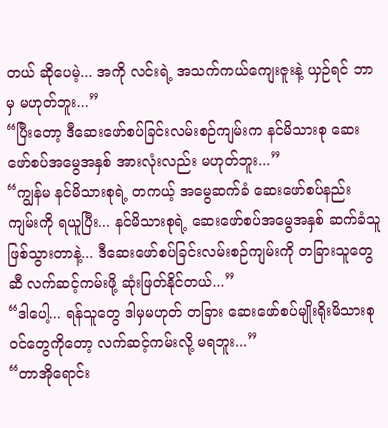တယ် ဆိုပေမဲ့... အကို လင်းရဲ့ အသက်ကယ်ကျေးဇူးနဲ့ ယှဉ်ရင် ဘာမှ မဟုတ်ဘူး...”
“ပြီးတော့ ဒီဆေးဖော်စပ်ခြင်းလမ်းစဉ်ကျမ်းက နင်မိသားစု ဆေးဖော်စပ်အမွေအနှစ် အားလုံးလည်း မဟုတ်ဘူး...”
“ကျွန်မ နင်မိသားစုရဲ့ တကယ့် အမွေဆက်ခံ ဆေးဖော်စပ်နည်းကျမ်းကို ရယူပြီး... နင်မိသားစုရဲ့ ဆေးဖော်စပ်အမွေအနှစ် ဆက်ခံသူ ဖြစ်သွားတာနဲ့... ဒီဆေးဖော်စပ်ခြင်းလမ်းစဉ်ကျမ်းကို တခြားသူတွေဆီ လက်ဆင့်ကမ်းဖို့ ဆုံးဖြတ်နိုင်တယ်...”
“ဒါပေါ့... ရန်သူတွေ ဒါမှမဟုတ် တခြား ဆေးဖော်စပ်မျိုးရိုးမိသားစုဝင်တွေကိုတော့ လက်ဆင့်ကမ်းလို့ မရဘူး...”
“တာအိုရောင်း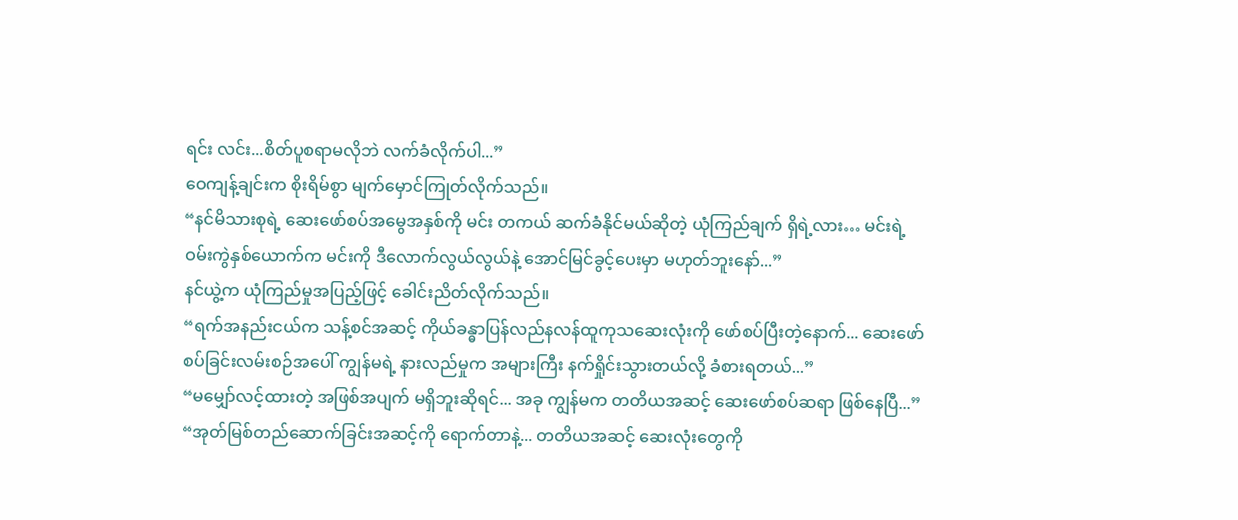ရင်း လင်း...စိတ်ပူစရာမလိုဘဲ လက်ခံလိုက်ပါ...”
ဝေကျန့်ချင်းက စိုးရိမ်စွာ မျက်မှောင်ကြုတ်လိုက်သည်။
“နင်မိသားစုရဲ့ ဆေးဖော်စပ်အမွေအနှစ်ကို မင်း တကယ် ဆက်ခံနိုင်မယ်ဆိုတဲ့ ယုံကြည်ချက် ရှိရဲ့လား… မင်းရဲ့ ဝမ်းကွဲနှစ်ယောက်က မင်းကို ဒီလောက်လွယ်လွယ်နဲ့ အောင်မြင်ခွင့်ပေးမှာ မဟုတ်ဘူးနော်...”
နင်ယွဲ့က ယုံကြည်မှုအပြည့်ဖြင့် ခေါင်းညိတ်လိုက်သည်။
“ရက်အနည်းငယ်က သန့်စင်အဆင့် ကိုယ်ခန္ဓာပြန်လည်နလန်ထူကုသဆေးလုံးကို ဖော်စပ်ပြီးတဲ့နောက်... ဆေးဖော်စပ်ခြင်းလမ်းစဉ်အပေါ် ကျွန်မရဲ့ နားလည်မှုက အများကြီး နက်ရှိုင်းသွားတယ်လို့ ခံစားရတယ်...”
“မမျှော်လင့်ထားတဲ့ အဖြစ်အပျက် မရှိဘူးဆိုရင်... အခု ကျွန်မက တတိယအဆင့် ဆေးဖော်စပ်ဆရာ ဖြစ်နေပြီ...”
“အုတ်မြစ်တည်ဆောက်ခြင်းအဆင့်ကို ရောက်တာနဲ့... တတိယအဆင့် ဆေးလုံးတွေကို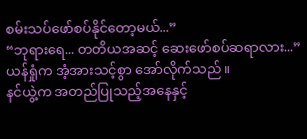စမ်းသပ်ဖော်စပ်နိုင်တော့မယ်...”
“ဘုရားရေ... တတိယအဆင့် ဆေးဖော်စပ်ဆရာလား...”
ယန်ရှုံက အံ့အားသင့်စွာ အော်လိုက်သည်။
နင်ယွဲ့က အတည်ပြုသည့်အနေနှင့်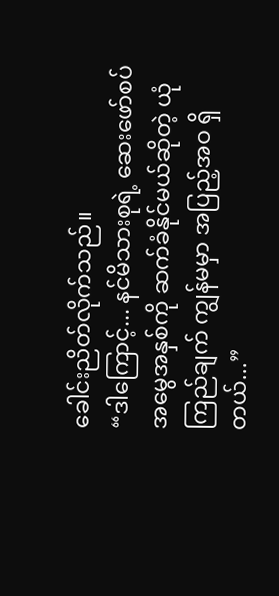ခေါင်းညိတ်လိုက်သည်။
“ဒါကြောင့်... နင်မိသားစုရဲ့ ဆေးဖော်စပ်အမွေအနှစ်ကို ဆက်ခံနိုင်မယ်ဆိုတဲ့ ယုံကြည်ချက် ကျွန်မမှာ အပြည့်အဝ ရှိတယ်...”